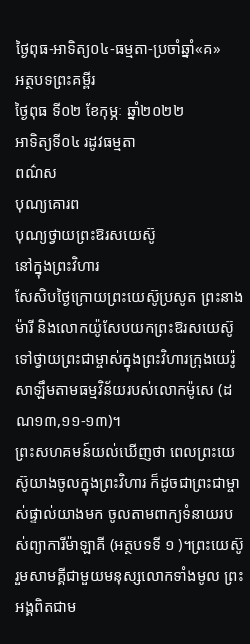ថ្ងៃពុធ-អាទិត្យ០៤-ធម្មតា-ប្រចាំឆ្នាំ«គ»
អត្ថបទព្រះគម្ពីរ
ថ្ងៃពុធ ទី០២ ខែកុម្ភៈ ឆ្នាំ២០២២
អាទិត្យទី០៤ រដូវធម្មតា
ពណ៌ស
បុណ្យគោរព
បុណ្យថ្វាយព្រះឱរសយេស៊ូ
នៅក្នុងព្រះវិហារ
សែសិបថ្ងៃក្រោយព្រះយេស៊ូប្រសូត ព្រះនាងម៉ារី និងលោកយ៉ូសែបយកព្រះឱរសយេស៊ូទៅថ្វាយព្រះជាម្ចាស់ក្នុងព្រះវិហារក្រុងយេរ៉ូសាឡឹមតាមធម្មវិន័យរបស់លោកម៉ូសេ (ដណ១៣,១១-១៣)។
ព្រះសហគមន៍យល់ឃើញថា ពេលព្រះយេស៊ូយាងចូលក្នុងព្រះវិហារ ក៏ដូចជាព្រះជាម្ចាស់ផ្ទាល់យាងមក ចូលតាមពាក្យទំនាយរបស់ព្យាការីម៉ាឡាគី (អត្ថបទទី ១ )។ព្រះយេស៊ូរួមសាមគ្គីជាមួយមនុស្សលោកទាំងមូល ព្រះអង្គពិតជាម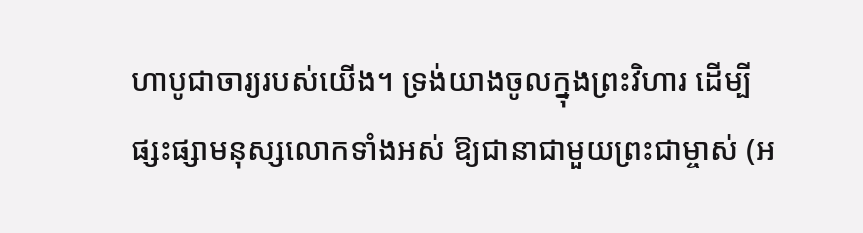ហាបូជាចារ្យរបស់យើង។ ទ្រង់យាងចូលក្នុងព្រះវិហារ ដើម្បីផ្សះផ្សាមនុស្សលោកទាំងអស់ ឱ្យជានាជាមួយព្រះជាម្ចាស់ (អ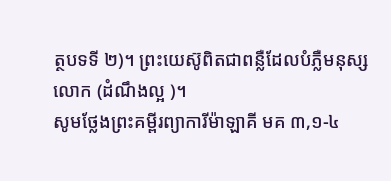ត្ថបទទី ២)។ ព្រះយេស៊ូពិតជាពន្លឺដែលបំភ្លឺមនុស្សលោក (ដំណឹងល្អ )។
សូមថ្លែងព្រះគម្ពីរព្យាការីម៉ាឡាគី មគ ៣,១-៤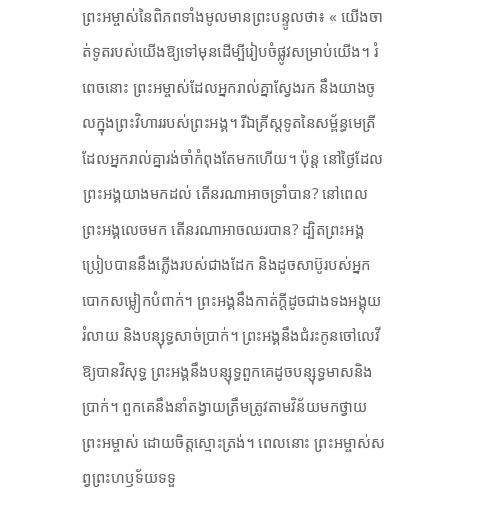ព្រះអម្ចាស់នៃពិភពទាំងមូលមានព្រះបន្ទូលថា៖ « យើងចាត់ទូតរបស់យើងឱ្យទៅមុនដើម្បីរៀបចំផ្លូវសម្រាប់យើង។ រំពេចនោះ ព្រះអម្ចាស់ដែលអ្នករាល់គ្នាស្វែងរក នឹងយាងចូលក្នុងព្រះវិហាររបស់ព្រះអង្គ។ រីឯគ្រីស្តទូតនៃសម្ព័ន្ធមេត្រីដែលអ្នករាល់គ្នារង់ចាំកំពុងតែមកហើយ។ ប៉ុន្ត នៅថ្ងៃដែលព្រះអង្គយាងមកដល់ តើនរណាអាចទ្រាំបាន? នៅពេលព្រះអង្គលេចមក តើនរណាអាចឈរបាន? ដ្បិតព្រះអង្គប្រៀបបាននឹងភ្លើងរបស់ជាងដែក និងដូចសាប៊ូរបស់អ្នកបោកសម្លៀកបំពាក់។ ព្រះអង្គនឹងកាត់ក្តីដូចជាងទងអង្គុយរំលាយ និងបន្សុទ្ធសាច់ប្រាក់។ ព្រះអង្គនឹងជំរះកូនចៅលេវីឱ្យបានវិសុទ្ធ ព្រះអង្គនឹងបន្សុទ្ធពួកគេដូចបន្សុទ្ធមាសនិងប្រាក់។ ពួកគេនឹងនាំតង្វាយត្រឹមត្រូវតាមវិន័យមកថ្វាយព្រះអម្ចាស់ ដោយចិត្តស្មោះត្រង់។ ពេលនោះ ព្រះអម្ចាស់សព្វព្រះហឫទ័យទទួ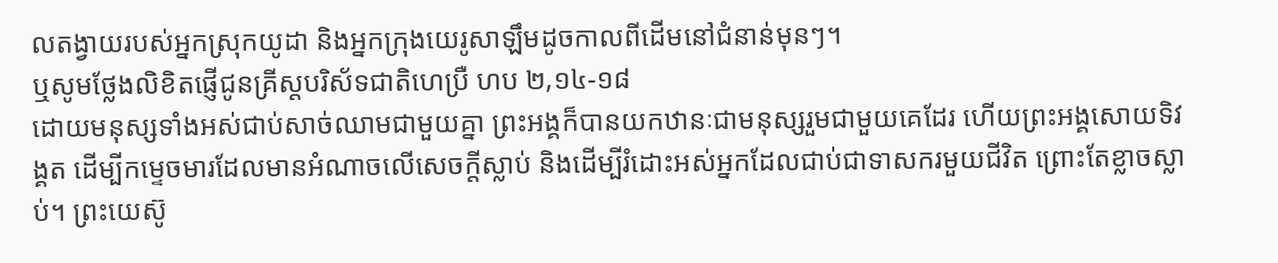លតង្វាយរបស់អ្នកស្រុកយូដា និងអ្នកក្រុងយេរូសាឡឹមដូចកាលពីដើមនៅជំនាន់មុនៗ។
ឬសូមថ្លែងលិខិតផ្ញើជូនគ្រីស្តបរិស័ទជាតិហេប្រឺ ហប ២,១៤-១៨
ដោយមនុស្សទាំងអស់ជាប់សាច់ឈាមជាមួយគ្នា ព្រះអង្គក៏បានយកឋានៈជាមនុស្សរួមជាមួយគេដែរ ហើយព្រះអង្គសោយទិវង្គត ដើម្បីកម្ទេចមារដែលមានអំណាចលើសេចក្តីស្លាប់ និងដើម្បីរំដោះអស់អ្នកដែលជាប់ជាទាសករមួយជីវិត ព្រោះតែខ្លាចស្លាប់។ ព្រះយេស៊ូ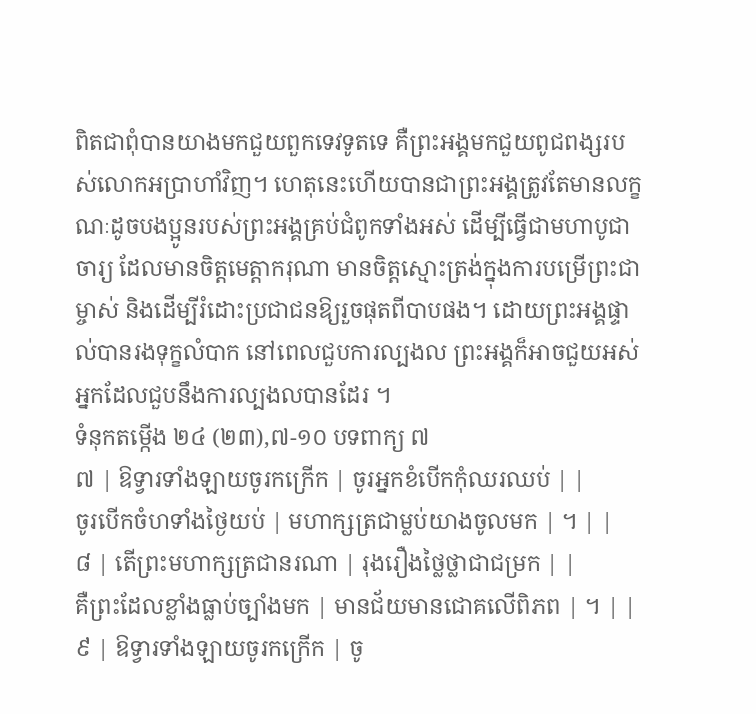ពិតជាពុំបានយាងមកជួយពួកទេវទូតទេ គឺព្រះអង្គមកជួយពូជពង្សរបស់លោកអប្រាហាំវិញ។ ហេតុនេះហើយបានជាព្រះអង្គត្រូវតែមានលក្ខណៈដូចបងប្អូនរបស់ព្រះអង្គគ្រប់ជំពូកទាំងអស់ ដើម្បីធ្វើជាមហាបូជាចារ្យ ដែលមានចិត្តមេត្តាករុណា មានចិត្តស្មោះត្រង់ក្នុងការបម្រើព្រះជាម្ចាស់ និងដើម្បីរំដោះប្រជាជនឱ្យរួចផុតពីបាបផង។ ដោយព្រះអង្គផ្ទាល់បានរងទុក្ខលំបាក នៅពេលជួបការល្បងល ព្រះអង្គក៏អាចជួយអស់អ្នកដែលជួបនឹងការល្បងលបានដែរ ។
ទំនុកតម្កើង ២៤ (២៣),៧-១០ បទពាក្យ ៧
៧ | ឱទ្វារទាំងឡាយចូរកក្រើក | ចូរអ្នកខំបើកកុំឈរឈប់ | |
ចូរបើកចំហទាំងថ្ងៃយប់ | មហាក្សត្រជាម្លប់យាងចូលមក | ។ | |
៨ | តើព្រះមហាក្សត្រជានរណា | រុងរឿងថ្លៃថ្លាជាជម្រក | |
គឺព្រះដែលខ្លាំងធ្លាប់ច្បាំងមក | មានជ័យមានជោគលើពិភព | ។ | |
៩ | ឱទ្វារទាំងឡាយចូរកក្រើក | ចូ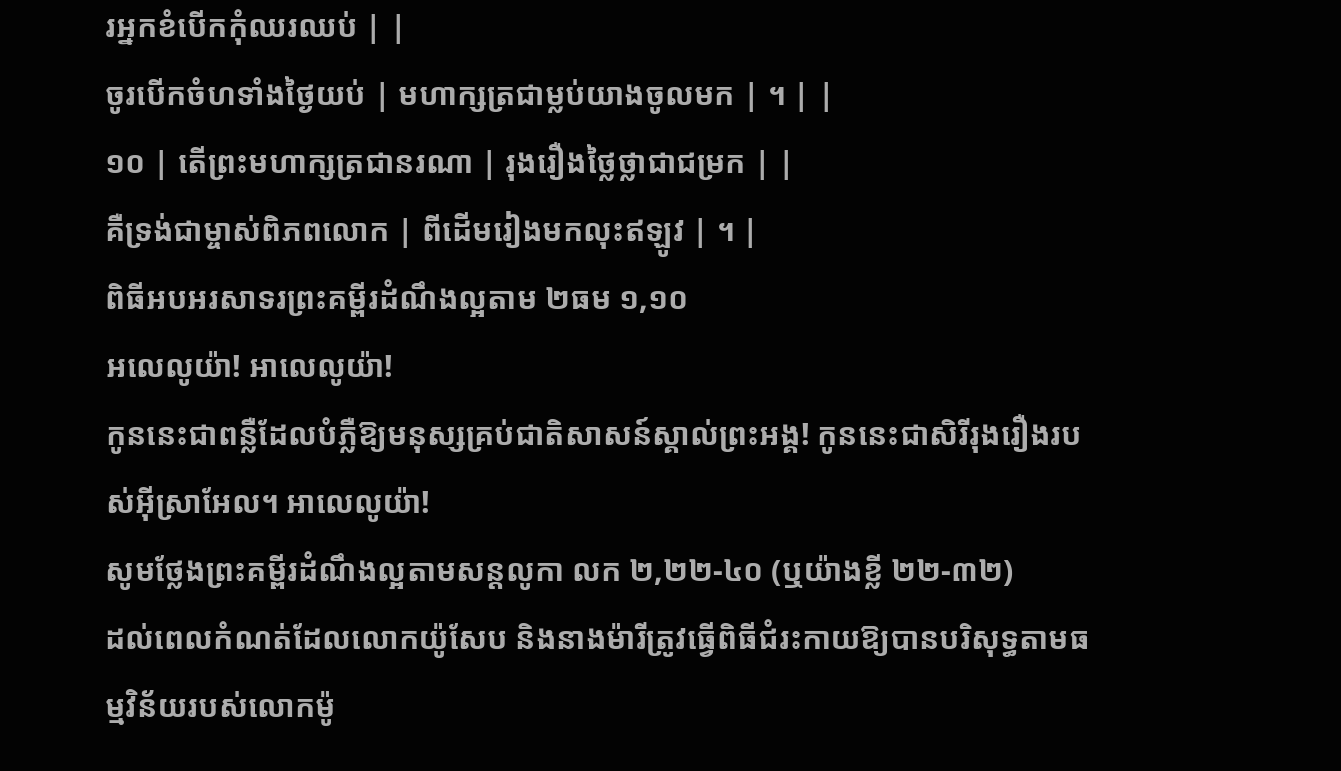រអ្នកខំបើកកុំឈរឈប់ | |
ចូរបើកចំហទាំងថ្ងៃយប់ | មហាក្សត្រជាម្លប់យាងចូលមក | ។ | |
១០ | តើព្រះមហាក្សត្រជានរណា | រុងរឿងថ្លៃថ្លាជាជម្រក | |
គឺទ្រង់ជាម្ចាស់ពិភពលោក | ពីដើមរៀងមកលុះឥឡូវ | ។ |
ពិធីអបអរសាទរព្រះគម្ពីរដំណឹងល្អតាម ២ធម ១,១០
អលេលូយ៉ា! អាលេលូយ៉ា!
កូននេះជាពន្លឺដែលបំភ្លឺឱ្យមនុស្សគ្រប់ជាតិសាសន៍ស្គាល់ព្រះអង្គ! កូននេះជាសិរីរុងរឿងរបស់អ៊ីស្រាអែល។ អាលេលូយ៉ា!
សូមថ្លែងព្រះគម្ពីរដំណឹងល្អតាមសន្តលូកា លក ២,២២-៤០ (ឬយ៉ាងខ្លី ២២-៣២)
ដល់ពេលកំណត់ដែលលោកយ៉ូសែប និងនាងម៉ារីត្រូវធ្វើពិធីជំរះកាយឱ្យបានបរិសុទ្ធតាមធម្មវិន័យរបស់លោកម៉ូ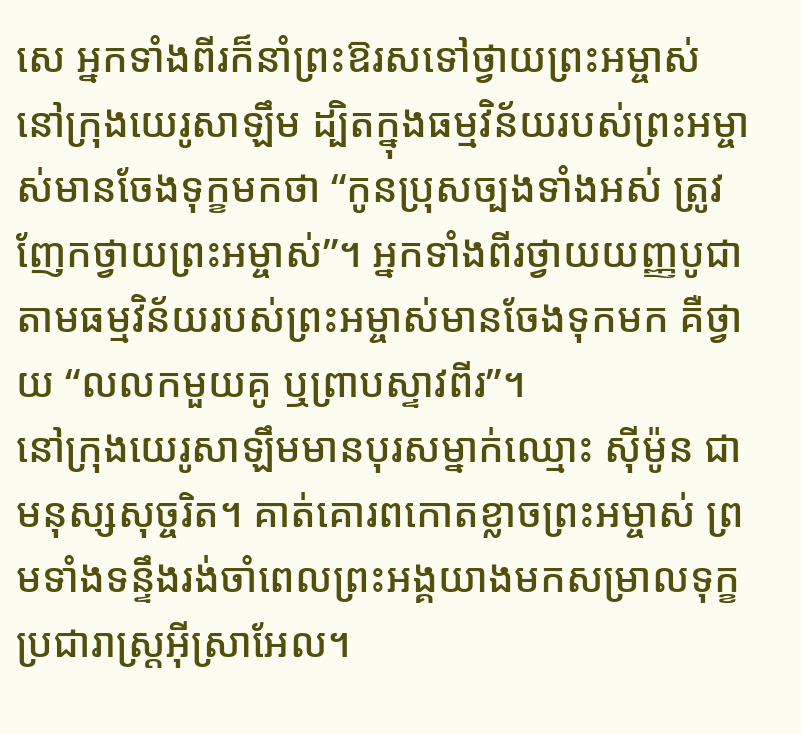សេ អ្នកទាំងពីរក៏នាំព្រះឱរសទៅថ្វាយព្រះអម្ចាស់ នៅក្រុងយេរូសាឡឹម ដ្បិតក្នុងធម្មវិន័យរបស់ព្រះអម្ចាស់មានចែងទុក្ខមកថា “កូនប្រុសច្បងទាំងអស់ ត្រូវញែកថ្វាយព្រះអម្ចាស់”។ អ្នកទាំងពីរថ្វាយយញ្ញបូជាតាមធម្មវិន័យរបស់ព្រះអម្ចាស់មានចែងទុកមក គឺថ្វាយ “លលកមួយគូ ឬព្រាបស្ទាវពីរ”។
នៅក្រុងយេរូសាឡឹមមានបុរសម្នាក់ឈ្មោះ ស៊ីម៉ូន ជាមនុស្សសុច្ចរិត។ គាត់គោរពកោតខ្លាចព្រះអម្ចាស់ ព្រមទាំងទន្ទឹងរង់ចាំពេលព្រះអង្គយាងមកសម្រាលទុក្ខប្រជារាស្ត្រអ៊ីស្រាអែល។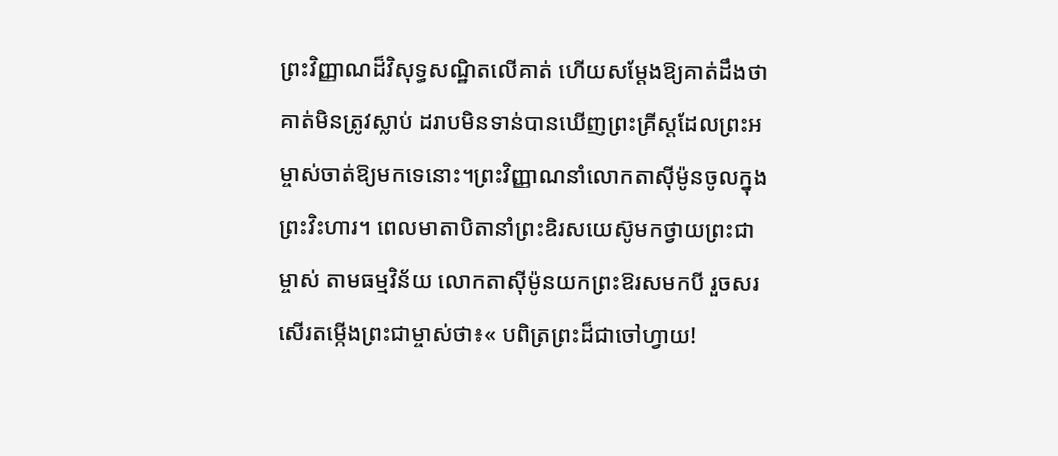ព្រះវិញ្ញាណដ៏វិសុទ្ធសណ្ឋិតលើគាត់ ហើយសម្តែងឱ្យគាត់ដឹងថា គាត់មិនត្រូវស្លាប់ ដរាបមិនទាន់បានឃើញព្រះគ្រីស្តដែលព្រះអម្ចាស់ចាត់ឱ្យមកទេនោះ។ព្រះវិញ្ញាណនាំលោកតាស៊ីម៉ូនចូលក្នុងព្រះវិះហារ។ ពេលមាតាបិតានាំព្រះឧិរសយេស៊ូមកថ្វាយព្រះជាម្ចាស់ តាមធម្មវិន័យ លោកតាស៊ីម៉ូនយកព្រះឱរសមកបី រួចសរសើរតម្កើងព្រះជាម្ចាស់ថា៖« បពិត្រព្រះដ៏ជាចៅហ្វាយ!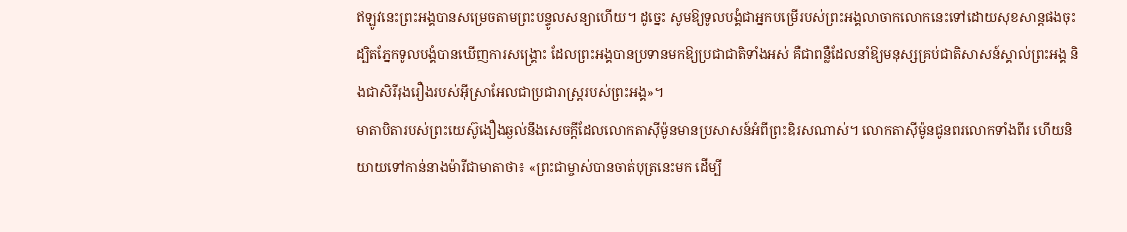ឥឡូវនេះព្រះអង្គបានសម្រេចតាមព្រះបន្ទូលសន្យាហើយ។ ដូច្នេះ សូមឱ្យទូលបង្គំជាអ្នកបម្រើរបស់ព្រះអង្គលាចាកលោកនេះទៅដោយសុខសាន្តផងចុះ ដ្បិតភ្នែកទូលបង្គំបានឃើញការសង្គ្រោះ ដែលព្រះអង្គបានប្រទានមកឱ្យប្រជាជាតិទាំងអស់ គឺជាពន្លឺដែលនាំឱ្យមនុស្សគ្រប់ជាតិសាសន៍ស្គាល់ព្រះអង្គ និងជាសិរីរុងរឿងរបស់អ៊ីស្រាអែលជាប្រជារាស្ត្ររបស់ព្រះអង្គ»។
មាតាបិតារបស់ព្រះយេស៊ូងឿងឆ្ងល់នឹងសេចក្តីដែលលោកតាស៊ីម៉ូនមានប្រសាសន៍អំពីព្រះឧិរសណាស់។ លោកតាស៊ីម៉ូនជូនពរលោកទាំងពីរ ហើយនិយាយទៅកាន់នាងម៉ារីជាមាតាថា៖ «ព្រះជាម្ចាស់បានចាត់បុត្រនេះមក ដើម្បី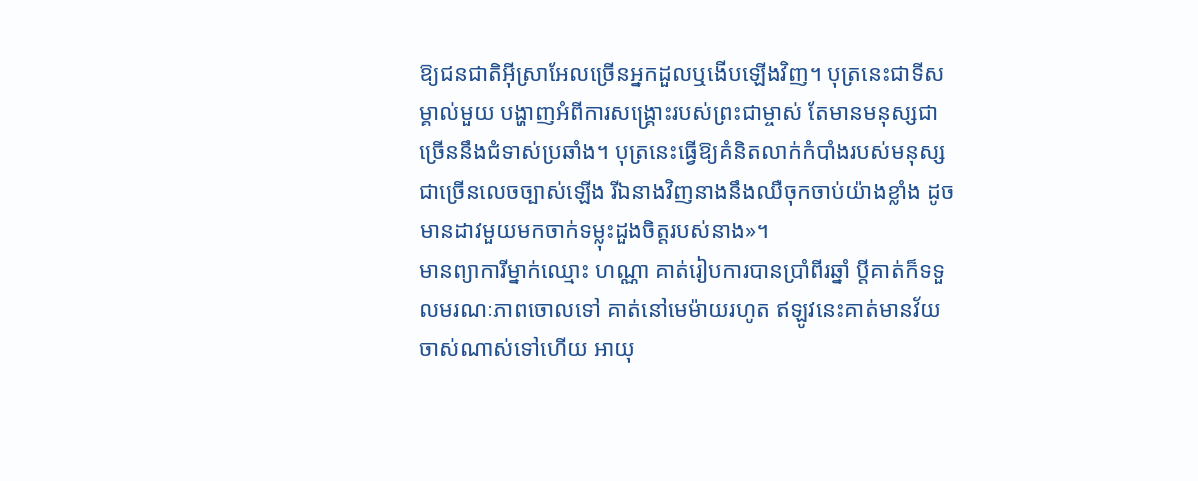ឱ្យជនជាតិអ៊ីស្រាអែលច្រើនអ្នកដួលឬងើបឡើងវិញ។ បុត្រនេះជាទីសម្គាល់មួយ បង្ហាញអំពីការសង្គ្រោះរបស់ព្រះជាម្ចាស់ តែមានមនុស្សជាច្រើននឹងជំទាស់ប្រឆាំង។ បុត្រនេះធ្វើឱ្យគំនិតលាក់កំបាំងរបស់មនុស្សជាច្រើនលេចច្បាស់ឡើង រីឯនាងវិញនាងនឹងឈឺចុកចាប់យ៉ាងខ្លាំង ដូចមានដាវមួយមកចាក់ទម្លុះដួងចិត្តរបស់នាង»។
មានព្យាការីម្នាក់ឈ្មោះ ហណ្ណា គាត់រៀបការបានប្រាំពីរឆ្នាំ ប្តីគាត់ក៏ទទួលមរណៈភាពចោលទៅ គាត់នៅមេម៉ាយរហូត ឥឡូវនេះគាត់មានវ័យចាស់ណាស់ទៅហើយ អាយុ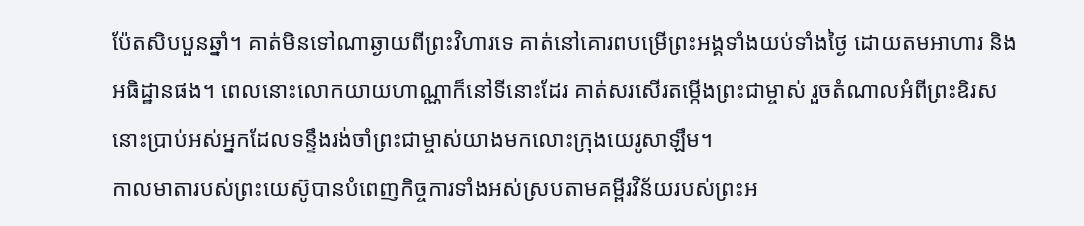ប៉ែតសិបបួនឆ្នាំ។ គាត់មិនទៅណាឆ្ងាយពីព្រះវិហារទេ គាត់នៅគោរពបម្រើព្រះអង្គទាំងយប់ទាំងថ្ងៃ ដោយតមអាហារ និងអធិដ្ឋានផង។ ពេលនោះលោកយាយហាណ្ណាក៏នៅទីនោះដែរ គាត់សរសើរតម្កើងព្រះជាម្ចាស់ រួចតំណាលអំពីព្រះឧិរសនោះប្រាប់អស់អ្នកដែលទន្ទឹងរង់ចាំព្រះជាម្ចាស់យាងមកលោះក្រុងយេរូសាឡឹម។
កាលមាតារបស់ព្រះយេស៊ូបានបំពេញកិច្ចការទាំងអស់ស្របតាមគម្ពីរវិន័យរបស់ព្រះអ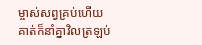ម្ចាស់សព្វគ្រប់ហើយ គាត់ក៏នាំគ្នាវិលត្រឡប់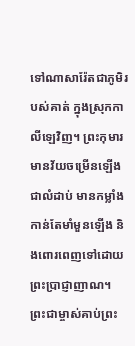ទៅណាសារ៉ែតជាភូមិរបស់គាត់ ក្នុងស្រុកកាលីឡេវិញ។ ព្រះកុមារមានវ័យចម្រើនឡើងជាលំដាប់ មានកម្លាំងកាន់តែមាំមួនឡើង និងពោរពេញទៅដោយព្រះប្រាជ្ញាញាណ។ ព្រះជាម្ចាស់គាប់ព្រះ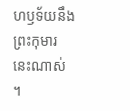ហឫទ័យនឹងព្រះកុមារនេះណាស់ ។